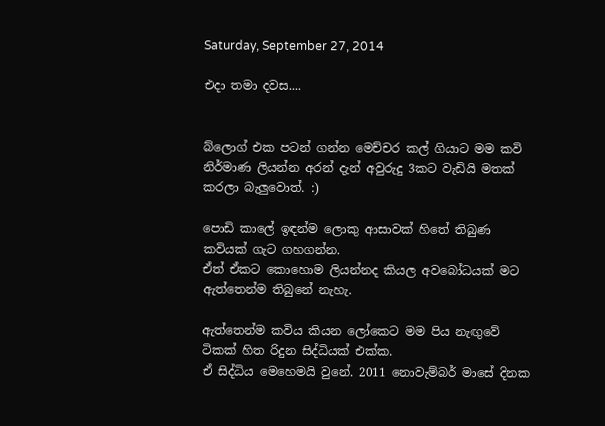Saturday, September 27, 2014

එදා තමා දවස....


බ්ලොග් එක පටන් ගන්න මෙච්චර කල් ගියාට මම කවි නිර්මාණ ලියන්න අරන් දැන් අවුරුදු 3කට වැඩියි මතක් කරලා බැලුවොත්. :)

පොඩි කාලේ ඉඳන්ම ලොකු ආසාවක් හිතේ තිබුණ කවියක් ගැට ගහගන්න.
ඒත් ඒකට කොහොම ලියන්නද කියල අවබෝධයක් මට ඇත්තෙන්ම තිබුනේ නැහැ.

ඇත්තෙන්ම කවිය කියන ලෝකෙට මම පිය නැඟුවේ ටිකක් හිත රිදුන සිද්ධියක් එක්ක.
ඒ සිද්ධිය මෙහෙමයි වුනේ. 2011 නොවැම්බර් මාසේ දිනක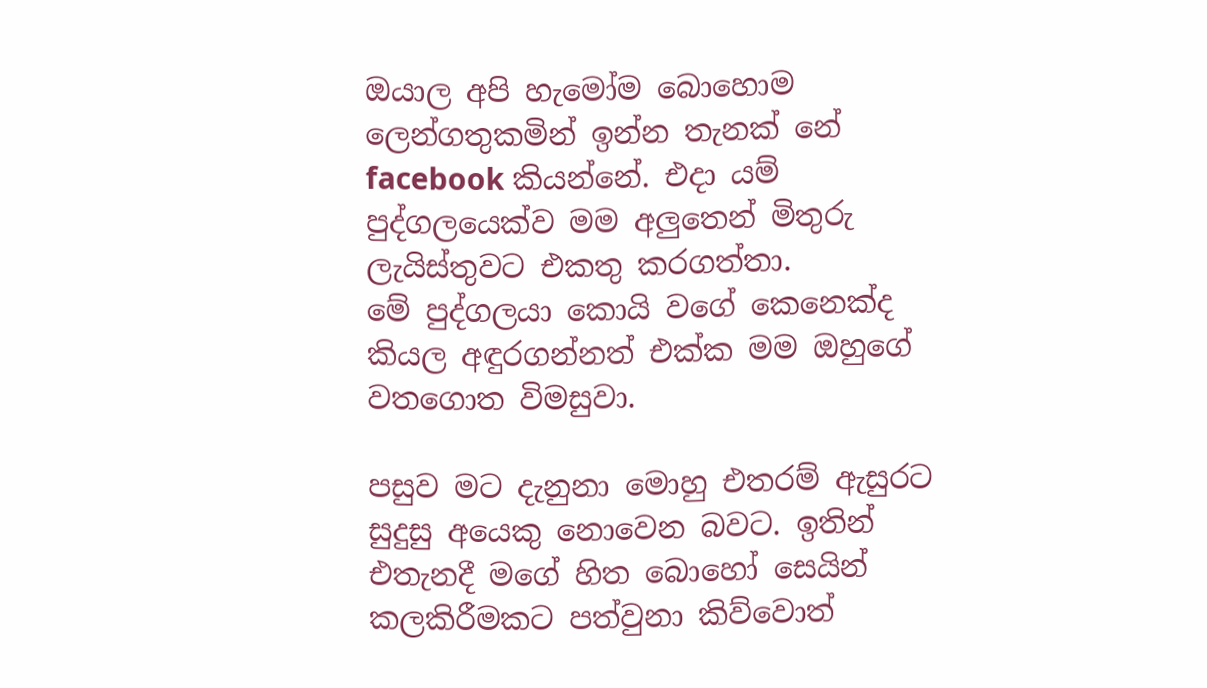ඔයාල අපි හැමෝම බොහොම ලෙන්ගතුකමින් ඉන්න තැනක් නේ facebook කියන්නේ. එදා යම් පුද්ගලයෙක්ව මම අලුතෙන් මිතුරු ලැයිස්තුවට එකතු කරගත්තා.
මේ පුද්ගලයා කොයි වගේ කෙනෙක්ද කියල අඳුරගන්නත් එක්ක මම ඔහුගේ වතගොත විමසුවා.

පසුව මට දැනුනා මොහු එතරම් ඇසුරට සුදුසු අයෙකු නොවෙන බවට. ඉතින් එතැනදී මගේ හිත බොහෝ සෙයින් කලකිරීමකට පත්වුනා කිව්වොත්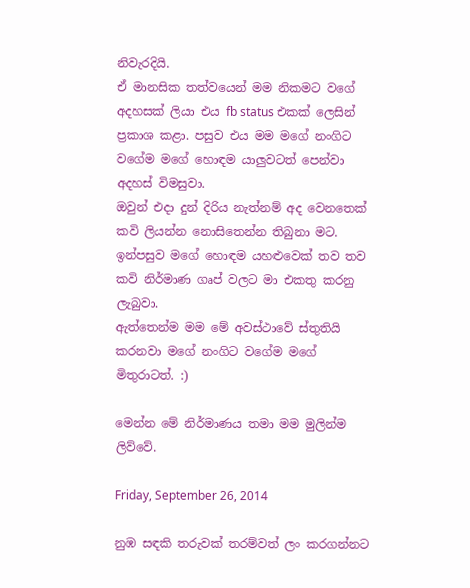නිවැරදියි.
ඒ මානසික තත්වයෙන් මම නිකමට වගේ අදහසක් ලියා එය fb status එකක් ලෙසින් ප්‍රකාශ කළා. පසුව එය මම මගේ නංගිට වගේම මගේ හොඳම යාලුවටත් පෙන්වා අදහස් විමසුවා.
ඔවුන් එදා දුන් දිරිය නැත්නම් අද වෙනතෙක් කවි ලියන්න නොසිතෙන්න තිබුනා මට. ඉන්පසුව මගේ හොඳම යහළුවෙක් තව තව කවි නිර්මාණ ගෘප් වලට මා එකතු කරනු ලැබුවා.
ඇත්තෙන්ම මම මේ අවස්ථාවේ ස්තුතියි කරනවා මගේ නංගිට වගේම මගේ මිතුරාටත්. :)

මෙන්න මේ නිර්මාණය තමා මම මුලින්ම ලිව්වේ.

Friday, September 26, 2014

නුඹ සඳකි තරුවක් තරම්වත් ලං කරගන්නට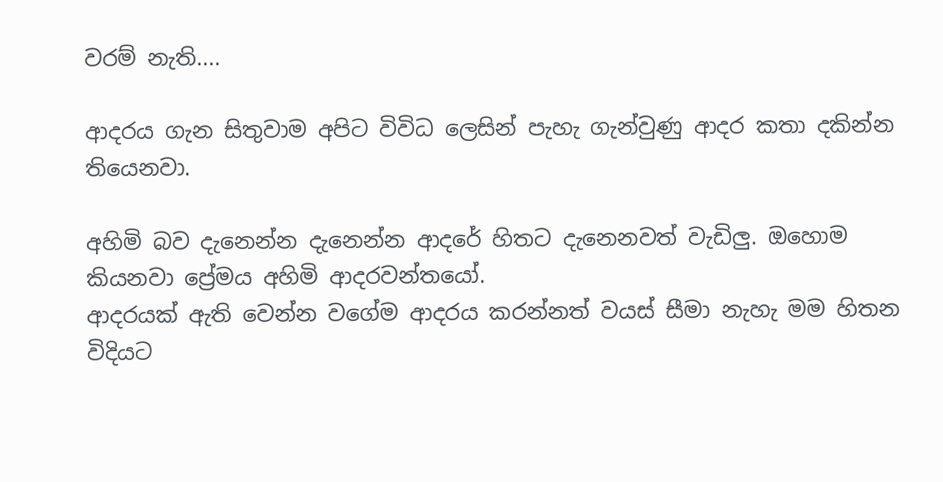වරම් නැති....

ආදරය ගැන සිතුවාම අපිට විවිධ ලෙසින් පැහැ ගැන්වුණු ආදර කතා දකින්න තියෙනවා.

අහිමි බව දැනෙන්න දැනෙන්න ආදරේ හිතට දැනෙනවත් වැඩිලු. ඔහොම කියනවා ප්‍රේමය අහිමි ආදරවන්තයෝ.
ආදරයක් ඇති වෙන්න වගේම ආදරය කරන්නත් වයස් සීමා නැහැ මම හිතන විදියට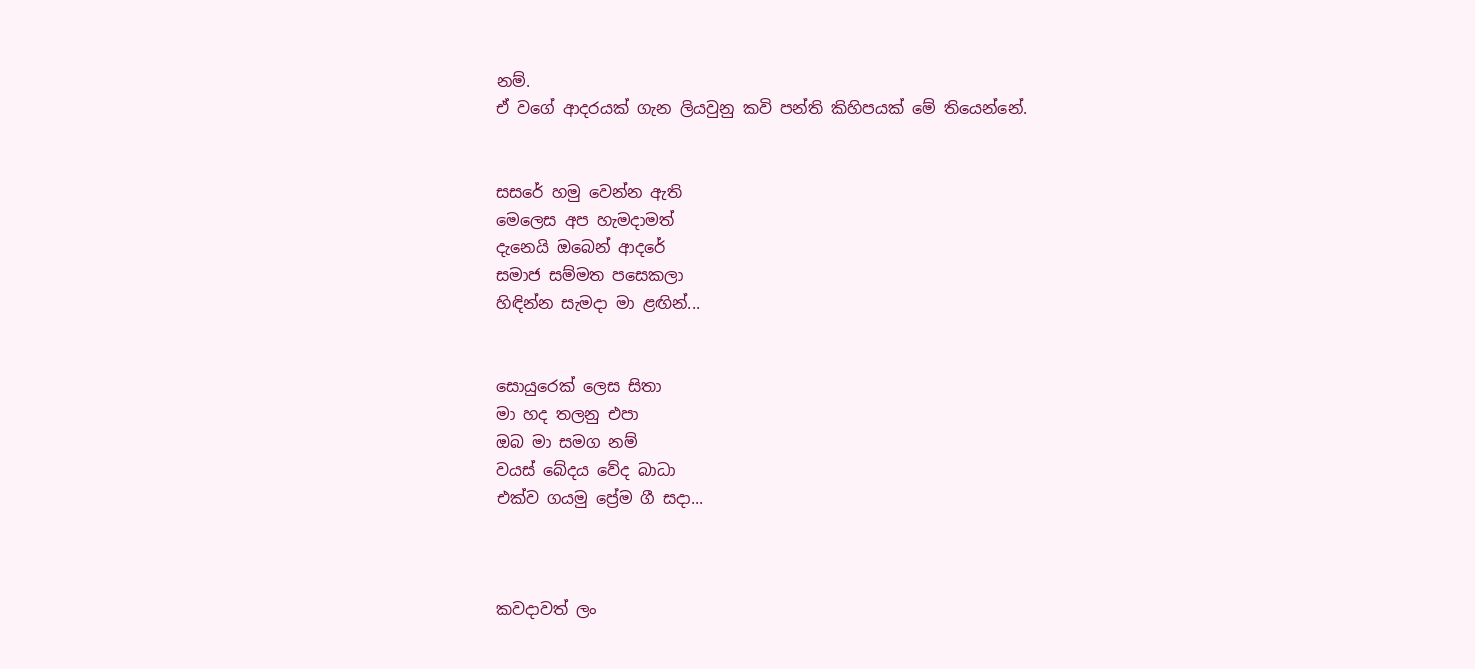නම්.
ඒ වගේ ආදරයක් ගැන ලියවුනු කවි පන්ති කිහිපයක් මේ තියෙන්නේ.


සසරේ හමු වෙන්න ඇති
මෙලෙස අප හැමදාමත්
දැනෙයි ඔබෙන් ආදරේ
සමාජ සම්මත පසෙකලා
හිඳින්න සැමදා මා ළඟින්...


සොයුරෙක් ලෙස සිතා
මා හද තලනු එපා
ඔබ මා සමග නම්
වයස් බේදය වේද බාධා
එක්ව ගයමු ප්‍රේම ගී සදා...



කවදාවත් ලං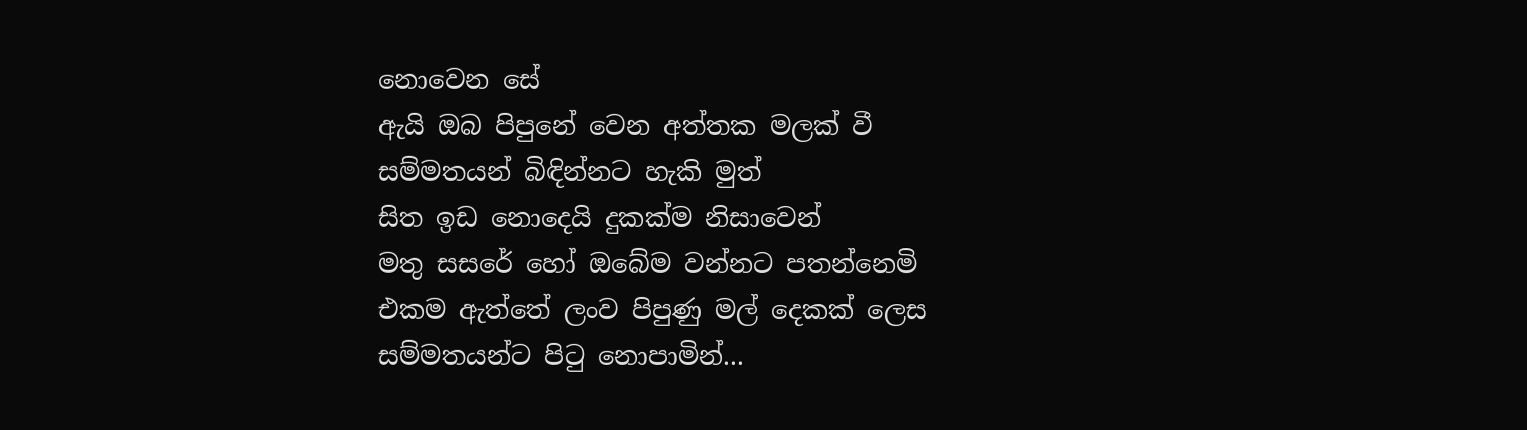නොවෙන සේ
ඇයි ඔබ පිපුනේ වෙන අත්තක මලක් වී
සම්මතයන් බිඳින්නට හැකි මුත්
සිත ඉඩ නොදෙයි දුකක්ම නිසාවෙන්
මතු සසරේ හෝ ඔබේම වන්නට පතන්නෙමි
එකම ඇත්තේ ලංව පිපුණු මල් දෙකක් ලෙස
සම්මතයන්ට පිටු නොපාමින්...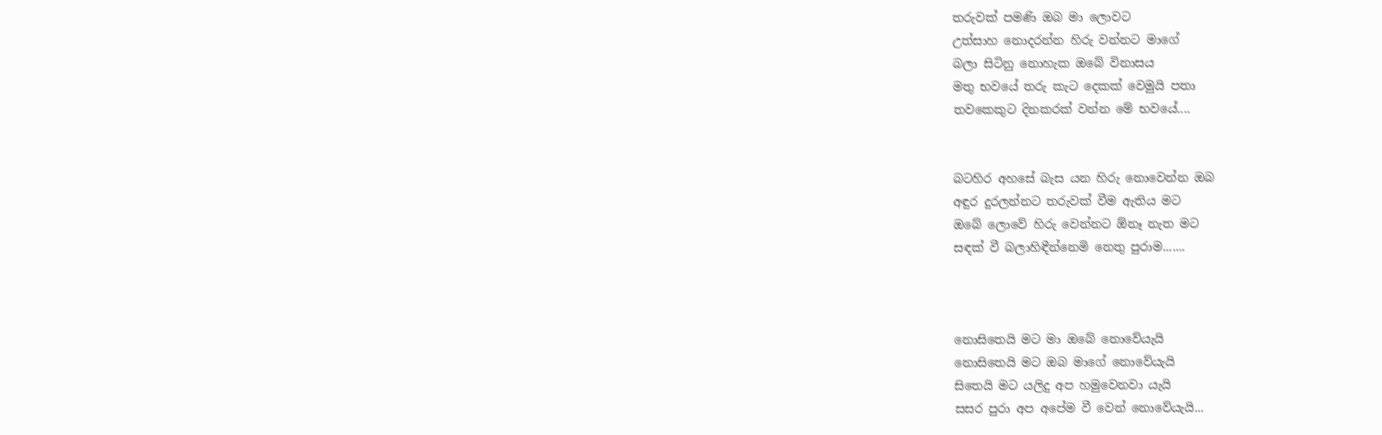තරුවක් පමණි ඔබ මා ලොවට
උත්සාහ නොදරන්න හිරු වන්නට මාගේ
බලා සිටිනු නොහැක ඔබේ විනාසය
මතු භවයේ තරු කැට දෙකක් වෙමුයි පතා
තවකෙකුට දිනකරක් වන්න මේ භවයේ....


බටහිර අහසේ බැස යන හිරු නොවෙන්න ඔබ
අඳුර දුරලන්නට තරුවක් වීම ඇතිය මට
ඔබේ ලොවේ හිරු වෙන්නට ඕනෑ නැත මට
සඳක් වී බලාහිඳීන්නෙමි නෙතු පුරාම.......



නොසිතෙයි මට මා ඔබේ නොවේයැයි
නොසිතෙයි මට ඔබ මාගේ නොවේයැයි
සිතෙයි මට යලිදු අප හමුවෙනවා යැයි
සසර පුරා අප අපේම වී වෙන් නොවේයැයි...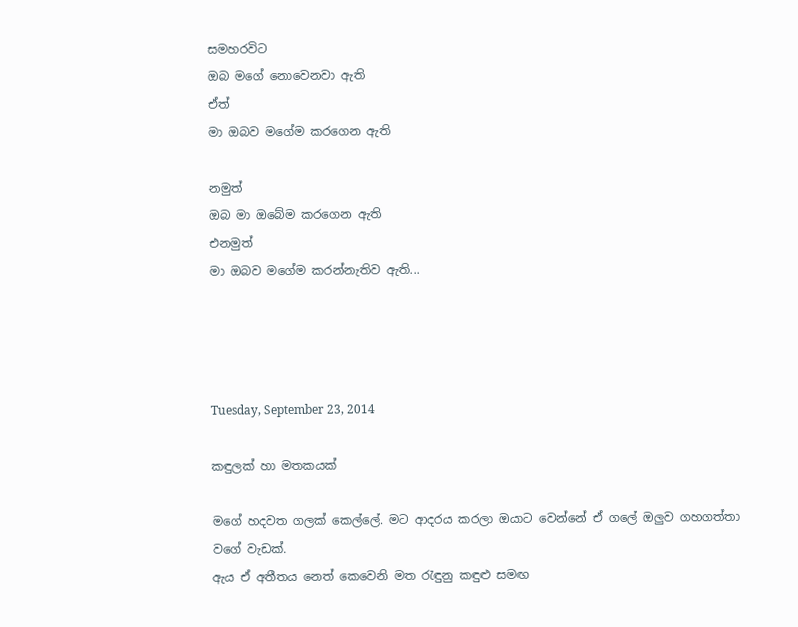සමහරවිට
ඔබ මගේ නොවෙනවා ඇති
ඒත්
මා ඔබව මගේම කරගෙන ඇති

නමුත්
ඔබ මා ඔබේම කරගෙන ඇති
එනමුත්
මා ඔබව මගේම කරන්නැතිව ඇති...




Tuesday, September 23, 2014

කඳුලක් හා මතකයක්

මගේ හදවත ගලක් කෙල්ලේ. මට ආදරය කරලා ඔයාට වෙන්නේ ඒ ගලේ ඔලුව ගහගත්තා වගේ වැඩක්.
ඇය ඒ අතීතය නෙත් කෙවෙනි මත රැඳුනු කඳුළු සමඟ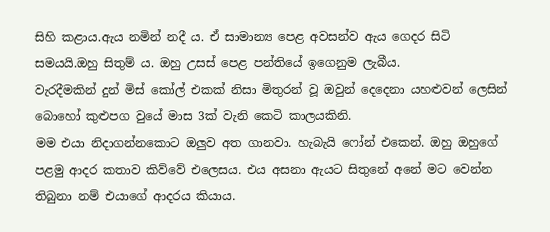සිහි කළාය.ඇය නමින් නදී ය. ඒ සාමාන්‍ය පෙළ අවසන්ව ඇය ගෙදර සිටි සමයයි.ඔහු සිතුම් ය. ඔහු උසස් පෙළ පන්තියේ ඉගෙනුම ලැබීය.
වැරදීමකින් දුන් මිස් කෝල් එකක් නිසා මිතුරන් වූ ඔවුන් දෙදෙනා යහළුවන් ලෙසින් බොහෝ කුළුපග වුයේ මාස 3ක් වැනි කෙටි කාලයකිනි.
මම එයා නිදාගන්නකොට ඔලුව අත ගානවා. හැබැයි ෆෝන් එකෙන්. ඔහු ඔහුගේ පළමු ආදර කතාව කිව්වේ එලෙසය. එය අසනා ඇයට සිතුනේ අනේ මට වෙන්න තිබුනා නම් එයාගේ ආදරය කියාය.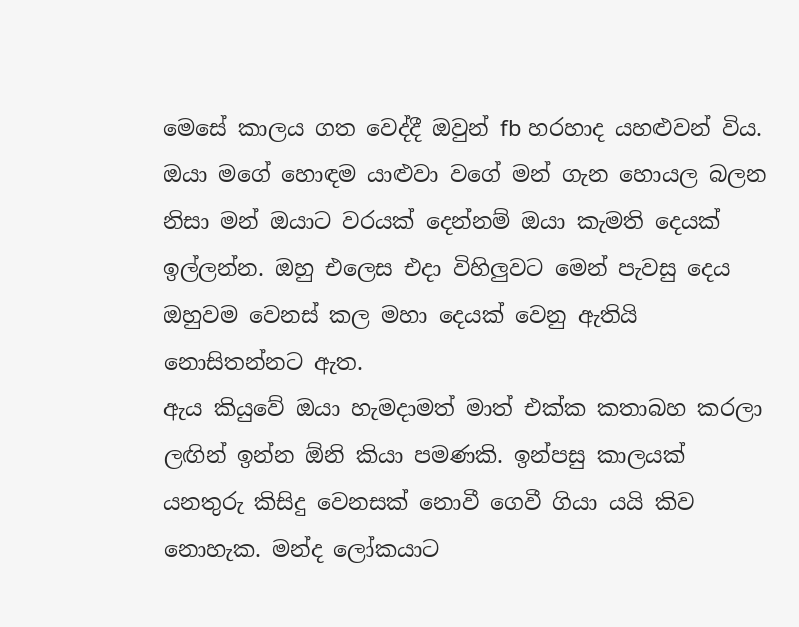මෙසේ කාලය ගත වෙද්දී ඔවුන් fb හරහාද යහළුවන් විය. ඔයා මගේ හොඳම යාළුවා වගේ මන් ගැන හොයල බලන නිසා මන් ඔයාට වරයක් දෙන්නම් ඔයා කැමති දෙයක් ඉල්ලන්න. ඔහු එලෙස එදා විහිලුවට මෙන් පැවසු දෙය ඔහුවම වෙනස් කල මහා දෙයක් වෙනු ඇතියි නොසිතන්නට ඇත.
ඇය කියුවේ ඔයා හැමදාමත් මාත් එක්ක කතාබහ කරලා ලඟින් ඉන්න ඕනි කියා පමණකි. ඉන්පසු කාලයක් යනතුරු කිසිදු වෙනසක් නොවී ගෙවී ගියා යයි කිව නොහැක. මන්ද ලෝකයාට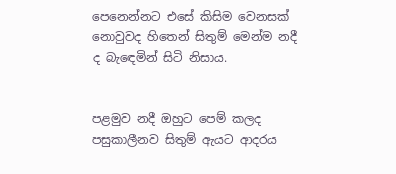පෙනෙන්නට එසේ කිසිම වෙනසක් නොවුවද හිතෙන් සිතුම් මෙන්ම නදී ද බැඳෙමින් සිටි නිසාය.


පළමුව නදී ඔහුට පෙම් කලද පසුකාලීනව සිතුම් ඇයට ආදරය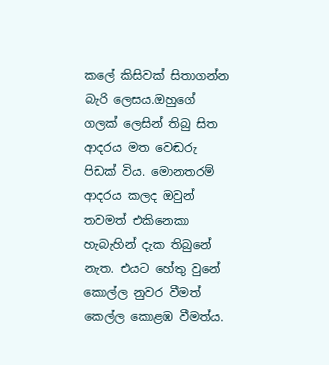කලේ කිසිවක් සිතාගන්න බැරි ලෙසය.ඔහුගේ ගලක් ලෙසින් තිබු සිත ආදරය මත වෙඬරු පිඩක් විය. මොනතරම් ආදරය කලද ඔවුන් තවමත් එකිනෙකා හැබැහින් දැක තිබුනේ නැත. එයට හේතු වුනේ කොල්ල නුවර වීමත් කෙල්ල කොළඹ වීමත්ය.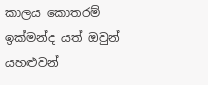කාලය කොතරම් ඉක්මන්ද යත් ඔවුන් යහළුවන්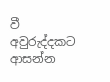වී අවුරුද්දකට ආසන්න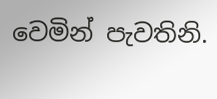වෙමින් පැවතිනි.